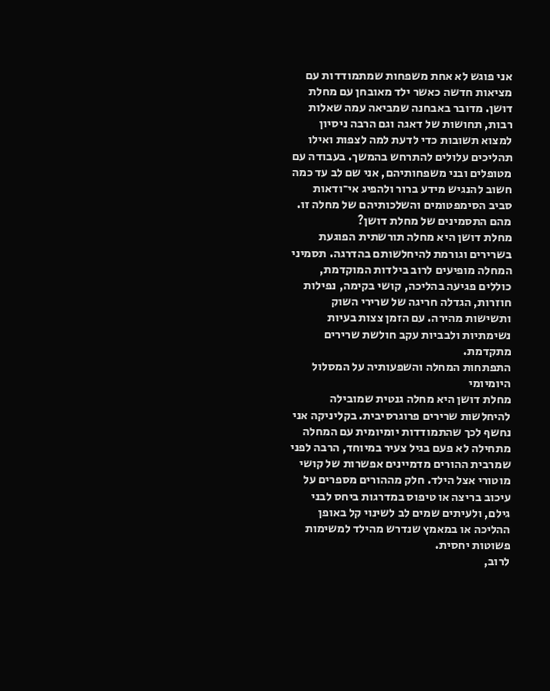אני פוגש לא אחת משפחות שמתמודדות עם מציאות חדשה כאשר ילד מאובחן עם מחלת דושן. מדובר באבחנה שמביאה עמה שאלות רבות, תחושות של דאגה וגם הרבה ניסיון למצוא תשובות כדי לדעת למה לצפות ואילו תהליכים עלולים להתרחש בהמשך. בעבודה עם מטופלים ובני משפחותיהם, אני שם לב עד כמה חשוב להנגיש מידע ברור ולהפיג אי־ודאות סביב הסימפטומים והשלכותיהם של מחלה זו.
מהם התסמינים של מחלת דושן?
מחלת דושן היא מחלה תורשתית הפוגעת בשרירים וגורמת להיחלשותם בהדרגה. תסמיני המחלה מופיעים לרוב בילדות המוקדמת, כוללים פגיעה בהליכה, קושי בקימה, נפילות חוזרות, הגדלה חריגה של שרירי השוק ותשישות מהירה. עם הזמן צצות בעיות נשימתיות ולבביות עקב חולשת שרירים מתקדמת.
התפתחות המחלה והשפעותיה על המסלול היומיומי
מחלת דושן היא מחלה גנטית שמובילה להיחלשות שרירים פרוגרסיבית. בקליניקה אני נחשף לכך שהתמודדות יומיומית עם המחלה מתחילה לא פעם בגיל צעיר במיוחד, הרבה לפני שמרבית ההורים מדמיינים אפשרות של קושי מוטורי אצל הילד. חלק מההורים מספרים על עיכוב בריצה או טיפוס במדרגות ביחס לבני גילם, ולעיתים שמים לב לשינוי קל באופן ההליכה או במאמץ שנדרש מהילד למשימות פשוטות יחסית.
לרוב,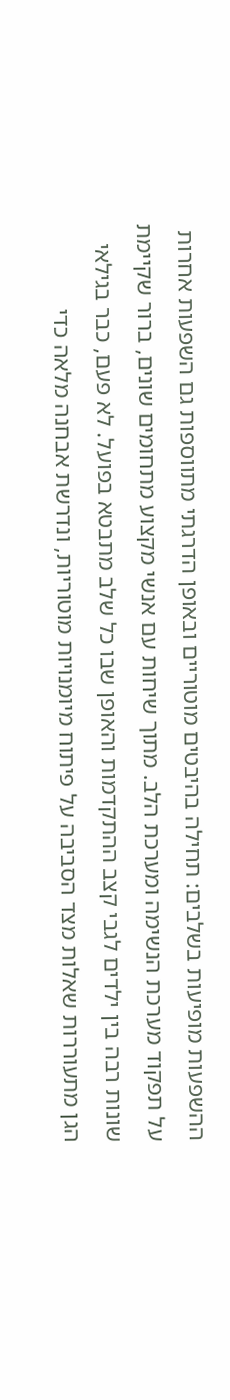ההשפעות מופיעות בשלבים: תחילה בהיבטים מוטוריים ובאופן הדרגתי מתווספות גם השפעות אחרות על תפקוד מערכת הנשימה ומערכת הלב. מתוך שיחות עם אנשי מקצוע מתחומים שונים, ברור שקיימת שונות רבה בין ילדים לגבי קצב ההתקדמות והאופן שבו כל שלב מתבטא בפועל. לא פעם, כבר בגילאי הגן מתעוררות שאלות מצד הסביבה על פיתוח מיומנויות מוטוריות, ונדרשת אבחנה מלאה כדי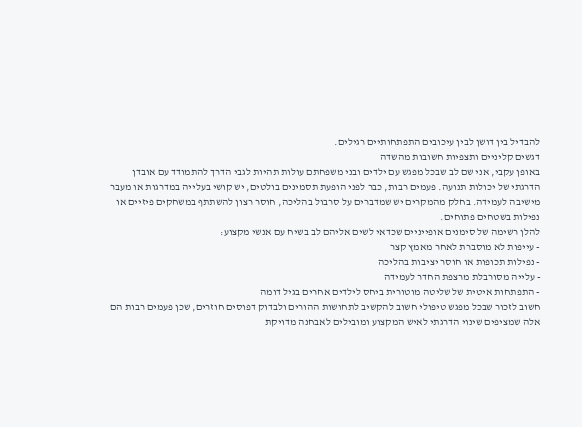להבדיל בין דושן לבין עיכובים התפתחותיים רגילים.
דגשים קליניים ותצפיות חשובות מהשדה
באופן עקבי, אני שם לב שבכל מפגש עם ילדים ובני משפחתם עולות תהיות לגבי הדרך להתמודד עם אובדן הדרגתי של יכולות תנועה. פעמים רבות, כבר לפני הופעת תסמינים בולטים, יש קושי בעלייה במדרגות או מעבר מישיבה לעמידה. בחלק מהמקרים יש שמדברים על סרבול בהליכה, חוסר רצון להשתתף במשחקים פיזיים או נפילות בשטחים פתוחים.
להלן רשימה של סימנים אופייניים שכדאי לשים אליהם לב בשיח עם אנשי מקצוע:
- עייפות לא מוסברת לאחר מאמץ קצר
- נפילות תכופות או חוסר יציבות בהליכה
- עלייה מסורבלת מרצפת החדר לעמידה
- התפתחות איטית של שליטה מוטורית ביחס לילדים אחרים בגיל דומה
חשוב לזכור שבכל מפגש טיפולי חשוב להקשיב לתחושות ההורים ולבדוק דפוסים חוזרים, שכן פעמים רבות הם אלה שמציפים שינוי הדרגתי לאיש המקצוע ומובילים לאבחנה מדויקת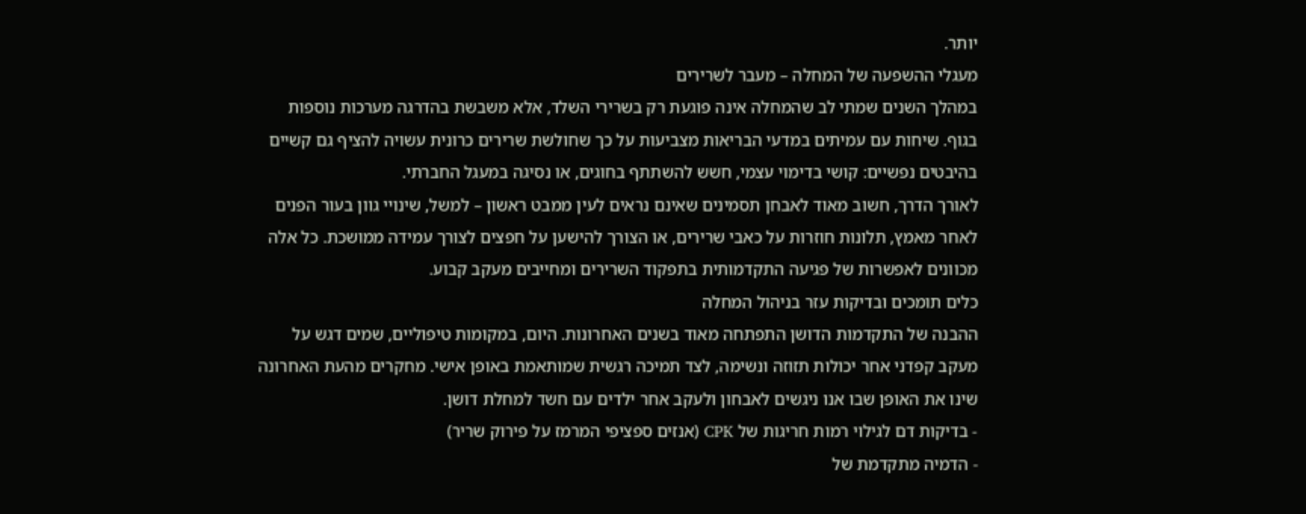יותר.
מעגלי ההשפעה של המחלה – מעבר לשרירים
במהלך השנים שמתי לב שהמחלה אינה פוגעת רק בשרירי השלד, אלא משבשת בהדרגה מערכות נוספות בגוף. שיחות עם עמיתים במדעי הבריאות מצביעות על כך שחולשת שרירים כרונית עשויה להציף גם קשיים בהיבטים נפשיים: קושי בדימוי עצמי, חשש להשתתף בחוגים, או נסיגה במעגל החברתי.
לאורך הדרך, חשוב מאוד לאבחן תסמינים שאינם נראים לעין ממבט ראשון – למשל, שינויי גוון בעור הפנים לאחר מאמץ, תלונות חוזרות על כאבי שרירים, או הצורך להישען על חפצים לצורך עמידה ממושכת. כל אלה מכוונים לאפשרות של פגיעה התקדמותית בתפקוד השרירים ומחייבים מעקב קבוע.
כלים תומכים ובדיקות עזר בניהול המחלה
ההבנה של התקדמות הדושן התפתחה מאוד בשנים האחרונות. היום, במקומות טיפוליים, שמים דגש על מעקב קפדני אחר יכולות תזוזה ונשימה, לצד תמיכה רגשית שמותאמת באופן אישי. מחקרים מהעת האחרונה שינו את האופן שבו אנו ניגשים לאבחון ולעקב אחר ילדים עם חשד למחלת דושן.
- בדיקות דם לגילוי רמות חריגות של CPK (אנזים ספציפי המרמז על פירוק שריר)
- הדמיה מתקדמת של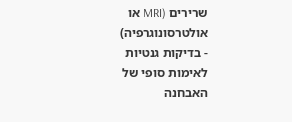שרירים (MRI או אולטרסונוגרפיה)
- בדיקות גנטיות לאימות סופי של האבחנה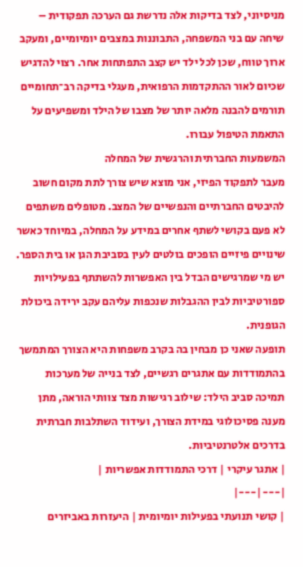מניסיוני, לצד בדיקות אלה נדרשת גם הערכה תפקודית – שיחה עם בני המשפחה, התבוננות במצבים יומיומיים, ומעקב ארוך טווח, שכן לכל ילד יש קצב התפתחות אחר. רצוי להדגיש שכיום לאור ההתקדמות הרפואית, מעגלי בדיקה רב־תחומיים תורמים להבנה מלאה יותר של מצבו של הילד ומשפיעים על התאמת הטיפול עבורו.
המשמעות החברתית והרגשית של המחלה
מעבר לתפקוד הפיזי, אני מוצא שיש צורך לתת מקום חשוב להיבטים החברתיים והנפשיים של המצב. מטופלים משתפים לא פעם בקושי לשתף אחרים במידע על המחלה, במיוחד כאשר שינויים פיזיים הופכים בולטים לעין בסביבת הגן או בית הספר. יש מי שמרגישים הבדל בין האפשרות להשתתף בפעילויות ספורטיביות לבין ההגבלות שנכפות עליהם עקב ירידה ביכולת הגופנית.
תופעה שאני כן מבחין בה בקרב משפחות היא הצורך המתמשך בהתמודדות עם אתגרים רגשיים, לצד בנייה של מערכות תמיכה סביב הילד: שילוב רגישות מצד צוותי הוראה, מתן מענה פסיכולוגי במידת הצורך, ועידוד השתלבות חברתית בדרכים אלטרנטיביות.
| אתגר עיקרי | דרכי התמודדות אפשריות |
|---|---|
| קושי תנועתי בפעילות יומיומית | היעזרות באביזרים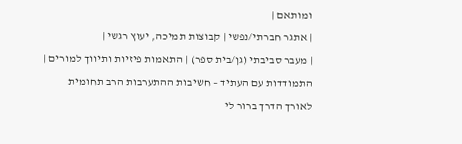ומותאם |
| אתגר חברתי/נפשי | קבוצות תמיכה, יעוץ רגשי |
| מעבר סביבתי (גן/בית ספר) | התאמות פיזיות ותיווך למורים |
התמודדות עם העתיד – חשיבות ההתערבות הרב תחומית
לאורך הדרך ברור לי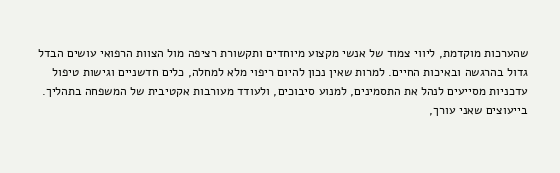שהערכות מוקדמת, ליווי צמוד של אנשי מקצוע מיוחדים ותקשורת רציפה מול הצוות הרפואי עושים הבדל גדול בהרגשה ובאיכות החיים. למרות שאין נכון להיום ריפוי מלא למחלה, כלים חדשניים וגישות טיפול עדכניות מסייעים לנהל את התסמינים, למנוע סיבוכים, ולעודד מעורבות אקטיבית של המשפחה בתהליך.
בייעוצים שאני עורך,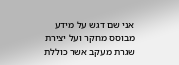אני שם דגש על מידע מבוסס מחקר ועל יצירת שגרת מעקב אשר כוללת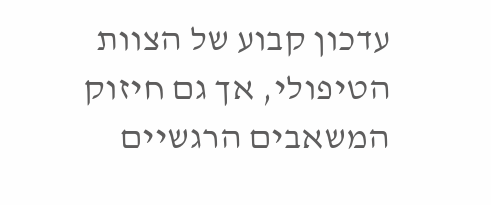עדכון קבוע של הצוות הטיפולי, אך גם חיזוק המשאבים הרגשיים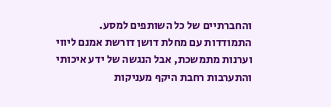והחברתיים של כל השותפים למסע. התמודדות עם מחלת דושן דורשת אמנם ליווי וערנות מתמשכת, אבל הנגשה של ידע איכותי והתערבות רחבת היקף מעניקות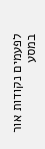לפעמים נקודות אור במסע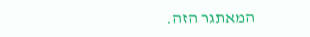המאתגר הזה.